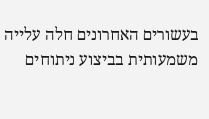בעשורים האחרונים חלה עלייה משמעותית בביצוע ניתוחים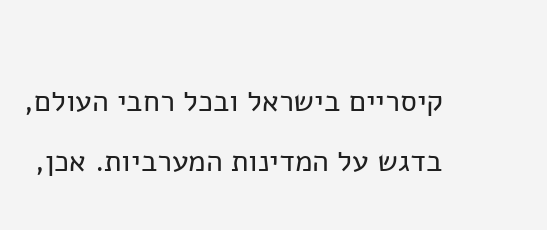קיסריים בישראל ובכל רחבי העולם, בדגש על המדינות המערביות. אכן,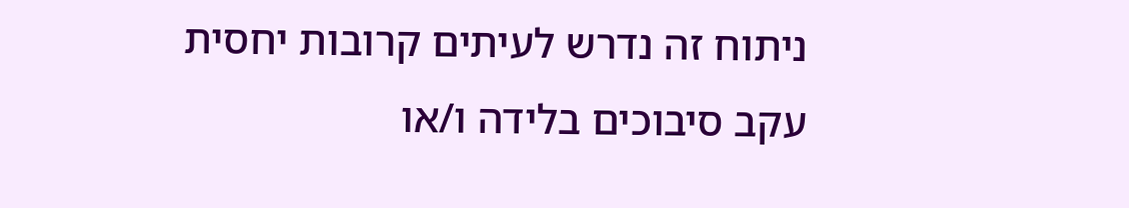ניתוח זה נדרש לעיתים קרובות יחסית עקב סיבוכים בלידה ו/או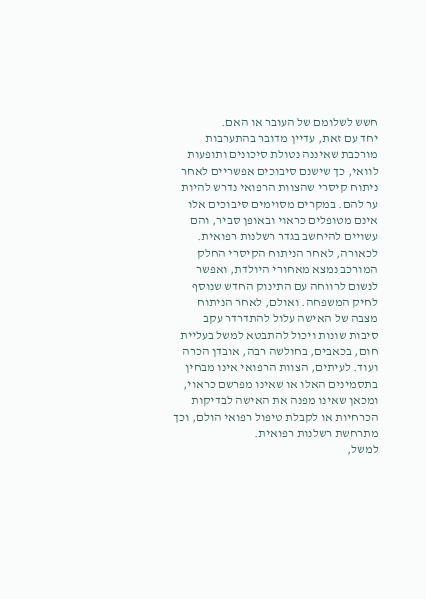חשש לשלומם של העובר או האם.
יחד עם זאת, עדיין מדובר בהתערבות מורכבת שאיננה נטולת סיכונים ותופעות לוואי, כך שישנם סיבוכים אפשריים לאחר ניתוח קיסרי שהצוות הרפואי נדרש להיות ער להם. במקרים מסוימים סיבוכים אלו אינם מטופלים כראוי ובאופן סביר, והם עשויים להיחשב בגדר רשלנות רפואית.
לכאורה, לאחר הניתוח הקיסרי החלק המורכב נמצא מאחורי היולדת, ואפשר לנשום לרווחה עם התינוק החדש שנוסף לחיק המשפחה. ואולם, לאחר הניתוח מצבה של האישה עלול להתדרדר עקב סיבות שונות ויכול להתבטא למשל בעליית חום, בכאבים, בחולשה רבה, אובדן הכרה ועוד. לעיתים, הצוות הרפואי אינו מבחין בתסמינים האלו או שאינו מפרשם כראוי, ומכאן שאינו מפנה את האישה לבדיקות הכרחיות או לקבלת טיפול רפואי הולם, וכך מתרחשת רשלנות רפואית.
למשל,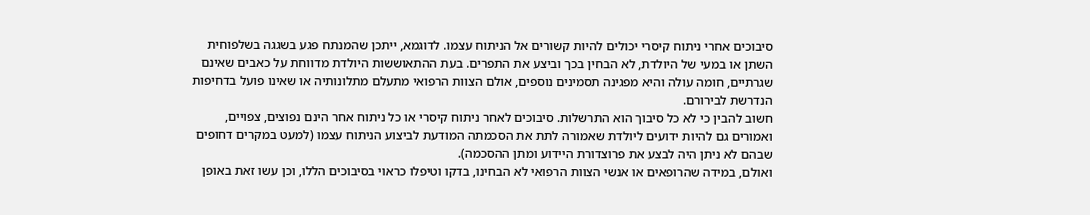סיבוכים אחרי ניתוח קיסרי יכולים להיות קשורים אל הניתוח עצמו. לדוגמא, ייתכן שהמנתח פגע בשגגה בשלפוחית השתן או במעי של היולדת, לא הבחין בכך וביצע את התפרים. בעת ההתאוששות היולדת מדווחת על כאבים שאינם שגרתיים, חומה עולה והיא מפגינה תסמינים נוספים, אולם הצוות הרפואי מתעלם מתלונותיה או שאינו פועל בדחיפות הנדרשת לבירורם.
חשוב להבין כי לא כל סיבוך הוא התרשלות. סיבוכים לאחר ניתוח קיסרי או כל ניתוח אחר הינם נפוצים, צפויים, ואמורים גם להיות ידועים ליולדת שאמורה לתת את הסכמתה המודעת לביצוע הניתוח עצמו (למעט במקרים דחופים שבהם לא ניתן היה לבצע את פרוצדורת היידוע ומתן ההסכמה).
ואולם, במידה שהרופאים או אנשי הצוות הרפואי לא הבחינו, בדקו וטיפלו כראוי בסיבוכים הללו, וכן עשו זאת באופן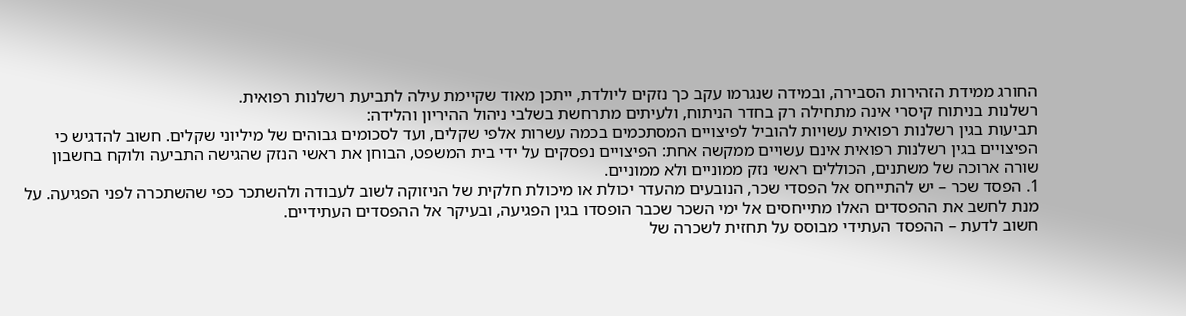החורג ממידת הזהירות הסבירה, ובמידה שנגרמו עקב כך נזקים ליולדת, ייתכן מאוד שקיימת עילה לתביעת רשלנות רפואית.
רשלנות בניתוח קיסרי אינה מתחילה רק בחדר הניתוח, ולעיתים מתרחשת בשלבי ניהול ההיריון והלידה:
תביעות בגין רשלנות רפואית עשויות להוביל לפיצויים המסתכמים בכמה עשרות אלפי שקלים, ועד לסכומים גבוהים של מיליוני שקלים. חשוב להדגיש כי הפיצויים בגין רשלנות רפואית אינם עשויים ממקשה אחת: הפיצויים נפסקים על ידי בית המשפט, הבוחן את ראשי הנזק שהגישה התביעה ולוקח בחשבון שורה ארוכה של משתנים, הכוללים ראשי נזק ממוניים ולא ממוניים.
1. הפסד שכר – יש להתייחס אל הפסדי שכר, הנובעים מהעדר יכולת או מיכולת חלקית של הניזוקה לשוב לעבודה ולהשתכר כפי שהשתכרה לפני הפגיעה. על מנת לחשב את ההפסדים האלו מתייחסים אל ימי השכר שכבר הופסדו בגין הפגיעה, ובעיקר אל ההפסדים העתידיים.
חשוב לדעת – ההפסד העתידי מבוסס על תחזית לשכרה של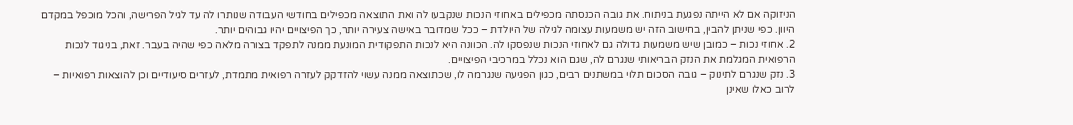הניזוקה אם לא הייתה נפגעת בניתוח. את גובה הכנסתה מכפילים באחוזי הנכות שנקבעו לה ואת התוצאה מכפילים בחודשי העבודה שנותרו לה עד לגיל הפרישה, והכל מוכפל במקדם היוון. כפי שניתן להבין, בחישוב הזה יש משמעות עצומה לגילה של היולדת – ככל שמדובר באישה צעירה יותר, כך הפיצויים יהיו גבוהים יותר.
2. אחוזי נכות – כמובן שיש משמעות גדולה גם לאחוזי הנכות שנפסקו לה. הכוונה היא לנכות התפקודית המונעת ממנה לתפקד בצורה מלאה כפי שהיה בעבר. זאת, בניגוד לנכות הרפואית המגלמת את הנזק הבריאותי שנגרם לה, שגם הוא נכלל במרכיבי הפיצויים.
3. נזק שנגרם לתינוק – גובה הסכום תלוי במשתנים רבים, כגון הפגיעה שנגרמה לו, שכתוצאה ממנה עשוי להזדקק לעזרה רפואית מתמדת, לעזרים סיעודיים וכן להוצאות רפואיות – לרוב כאלו שאינן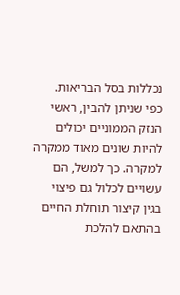נכללות בסל הבריאות.
כפי שניתן להבין, ראשי הנזק הממוניים יכולים להיות שונים מאוד ממקרה למקרה. כך למשל, הם עשויים לכלול גם פיצוי בגין קיצור תוחלת החיים בהתאם להלכת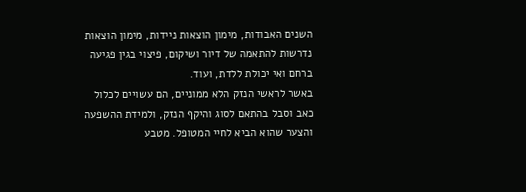השנים האבודות, מימון הוצאות ניידות, מימון הוצאות נדרשות להתאמה של דיור ושיקום, פיצוי בגין פגיעה ברחם ואי יכולת ללדת, ועוד.
באשר לראשי הנזק הלא ממוניים, הם עשויים לכלול כאב וסבל בהתאם לסוג והיקף הנזק, ולמידת ההשפעה והצער שהוא הביא לחיי המטופל. מטבע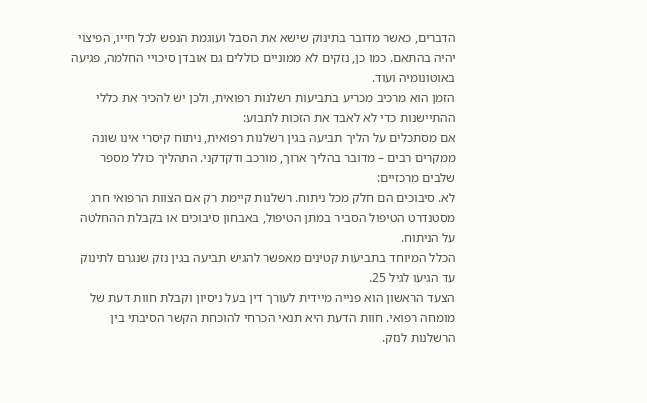הדברים, כאשר מדובר בתינוק שישא את הסבל ועוגמת הנפש לכל חייו, הפיצוי יהיה בהתאם. כמו כן, נזקים לא ממוניים כוללים גם אובדן סיכויי החלמה, פגיעה באוטונומיה ועוד.
הזמן הוא מרכיב מכריע בתביעות רשלנות רפואית, ולכן יש להכיר את כללי ההתיישנות כדי לא לאבד את הזכות לתבוע:
אם מסתכלים על הליך תביעה בגין רשלנות רפואית, ניתוח קיסרי אינו שונה ממקרים רבים – מדובר בהליך ארוך, מורכב ודקדקני. התהליך כולל מספר שלבים מרכזיים:
לא. סיבוכים הם חלק מכל ניתוח. רשלנות קיימת רק אם הצוות הרפואי חרג מסטנדרט הטיפול הסביר במתן הטיפול, באבחון סיבוכים או בקבלת ההחלטה על הניתוח.
הכלל המיוחד בתביעות קטינים מאפשר להגיש תביעה בגין נזק שנגרם לתינוק עד הגיעו לגיל 25.
הצעד הראשון הוא פנייה מיידית לעורך דין בעל ניסיון וקבלת חוות דעת של מומחה רפואי. חוות הדעת היא תנאי הכרחי להוכחת הקשר הסיבתי בין הרשלנות לנזק.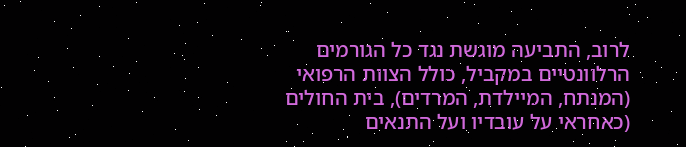לרוב, התביעה מוגשת נגד כל הגורמים הרלוונטיים במקביל, כולל הצוות הרפואי (המנתח, המיילדת, המרדים), בית החולים (כאחראי על עובדיו ועל התנאים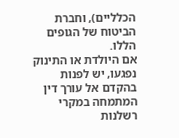הכלליים), וחברת הביטוח של הגופים הללו.
אם היולדת או התינוק נפגעו, יש לפנות בהקדם אל עורך דין המתמחה במקרי רשלנות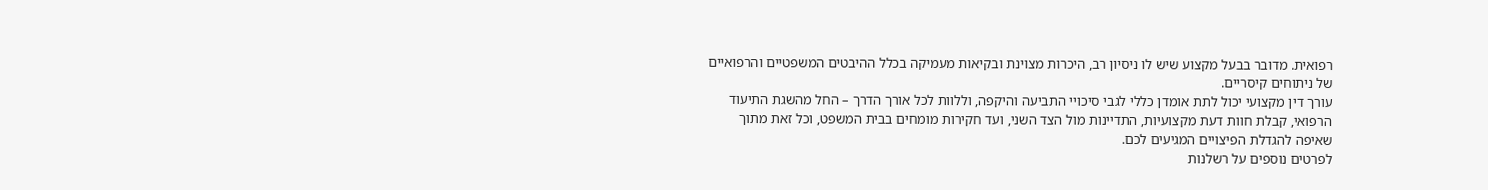רפואית. מדובר בבעל מקצוע שיש לו ניסיון רב, היכרות מצוינת ובקיאות מעמיקה בכלל ההיבטים המשפטיים והרפואיים של ניתוחים קיסריים.
עורך דין מקצועי יכול לתת אומדן כללי לגבי סיכויי התביעה והיקפה, וללוות לכל אורך הדרך – החל מהשגת התיעוד הרפואי, קבלת חוות דעת מקצועיות, התדיינות מול הצד השני, ועד חקירות מומחים בבית המשפט, וכל זאת מתוך שאיפה להגדלת הפיצויים המגיעים לכם.
לפרטים נוספים על רשלנות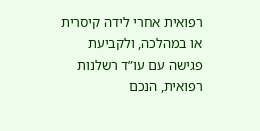רפואית אחרי לידה קיסרית או במהלכה, ולקביעת פגישה עם עו”ד רשלנות רפואית, הנכם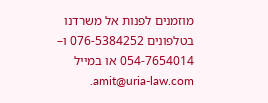מוזמנים לפנות אל משרדנו בטלפונים 076-5384252 ו– 054-7654014 או במייל amit@uria-law.com.